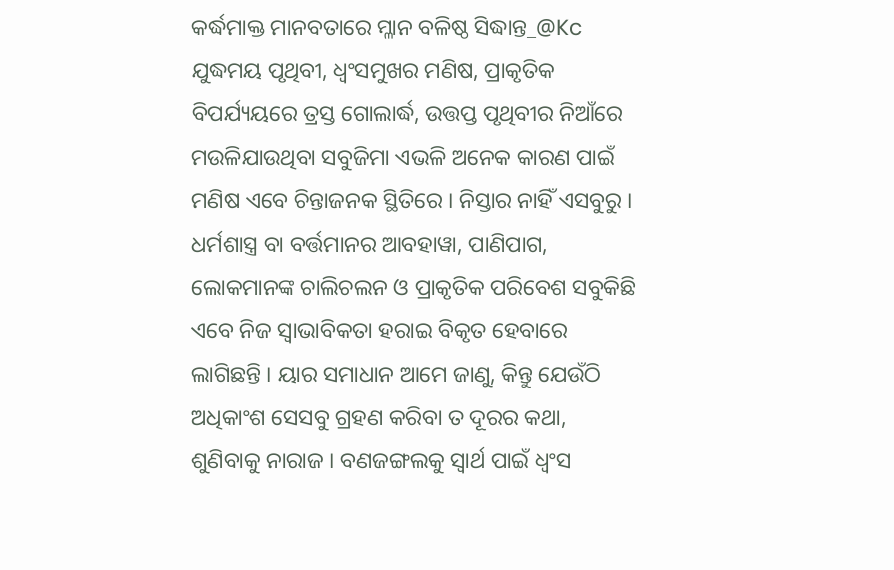କର୍ଦ୍ଧମାକ୍ତ ମାନବତାରେ ମ୍ଳାନ ବଳିଷ୍ଠ ସିଦ୍ଧାନ୍ତ_@Kc
ଯୁଦ୍ଧମୟ ପୃଥିବୀ, ଧ୍ୱଂସମୁଖର ମଣିଷ, ପ୍ରାକୃତିକ ବିପର୍ଯ୍ୟୟରେ ତ୍ରସ୍ତ ଗୋଲାର୍ଦ୍ଧ, ଉତ୍ତପ୍ତ ପୃଥିବୀର ନିଆଁରେ ମଉଳିଯାଉଥିବା ସବୁଜିମା ଏଭଳି ଅନେକ କାରଣ ପାଇଁ ମଣିଷ ଏବେ ଚିନ୍ତାଜନକ ସ୍ଥିତିରେ । ନିସ୍ତାର ନାହିଁ ଏସବୁରୁ । ଧର୍ମଶାସ୍ତ୍ର ବା ବର୍ତ୍ତମାନର ଆବହାୱା, ପାଣିପାଗ, ଲୋକମାନଙ୍କ ଚାଲିଚଲନ ଓ ପ୍ରାକୃତିକ ପରିବେଶ ସବୁକିଛି ଏବେ ନିଜ ସ୍ୱାଭାବିକତା ହରାଇ ବିକୃତ ହେବାରେ ଲାଗିଛନ୍ତି । ୟାର ସମାଧାନ ଆମେ ଜାଣୁ, କିନ୍ତୁ ଯେଉଁଠି ଅଧିକାଂଶ ସେସବୁ ଗ୍ରହଣ କରିବା ତ ଦୂରର କଥା, ଶୁଣିବାକୁ ନାରାଜ । ବଣଜଙ୍ଗଲକୁ ସ୍ୱାର୍ଥ ପାଇଁ ଧ୍ୱଂସ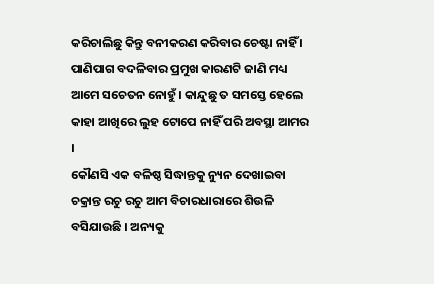କରିଚାଲିଛୁ କିନ୍ତୁ ବନୀକରଣ କରିବାର ଚେଷ୍ଟା ନାହିଁ । ପାଣିପାଗ ବଦଳିବାର ପ୍ରମୁଖ କାରଣଟି ଜାଣି ମଧ୍ୟ ଆମେ ସଚେତନ ନୋହୁଁ । କାନ୍ଦୁଛୁ ତ ସମସ୍ତେ ହେଲେ କାହା ଆଖିରେ ଲୁହ ଟୋପେ ନାହିଁ ପରି ଅବସ୍ଥା ଆମର ।
କୌଣସି ଏକ ବଳିଷ୍ଠ ସିଦ୍ଧାନ୍ତକୁ ନ୍ୟୁନ ଦେଖାଇବା ଚକ୍ରାନ୍ତ ରଚୁ ରଚୁ ଆମ ବିଚାରଧାରାରେ ଶିଉଳି ବସିଯାଉଛି । ଅନ୍ୟକୁ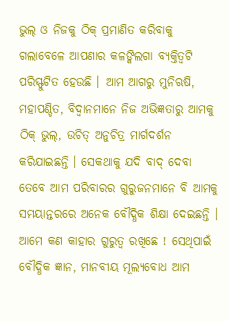ଭୁଲ୍ ଓ ନିଜକୁ ଠିକ୍ ପ୍ରମାଣିତ କରିବାକୁ ଗଲାବେଳେ ଆପଣାର କଳଙ୍କିଲଗା ବ୍ୟକ୍ତିତ୍ୱଟି ପରିସ୍ଫୁଟିତ ହେଉଛି । ଆମ ଆଗରୁ ମୁନିଋଷି, ମହାପଣ୍ଡିତ, ବିଦ୍ୱାନମାନେ ନିଜ ଅଭିଜ୍ଞତାରୁ ଆମକୁ ଠିକ୍ ଭୁଲ୍, ଉଚିତ୍ ଅନୁଚିତ୍ର ମାର୍ଗଦର୍ଶନ କରିଯାଇଛନ୍ତି । ସେକଥାକୁ ଯଦି ବାଦ୍ ଦେବା ତେବେ ଆମ ପରିବାରର ଗୁରୁଜନମାନେ ବି ଆମକୁ ସମୟାନ୍ତରରେ ଅନେକ ବୌଦ୍ଧିକ ଶିକ୍ଷା ଦେଇଛନ୍ତି । ଆମେ କଣ କାହାର ଗୁରୁତ୍ୱ ରଖିଛେ ! ସେଥିପାଇଁ ବୌଦ୍ଧିକ ଜ୍ଞାନ, ମାନବୀୟ ମୂଲ୍ୟବୋଧ ଆମ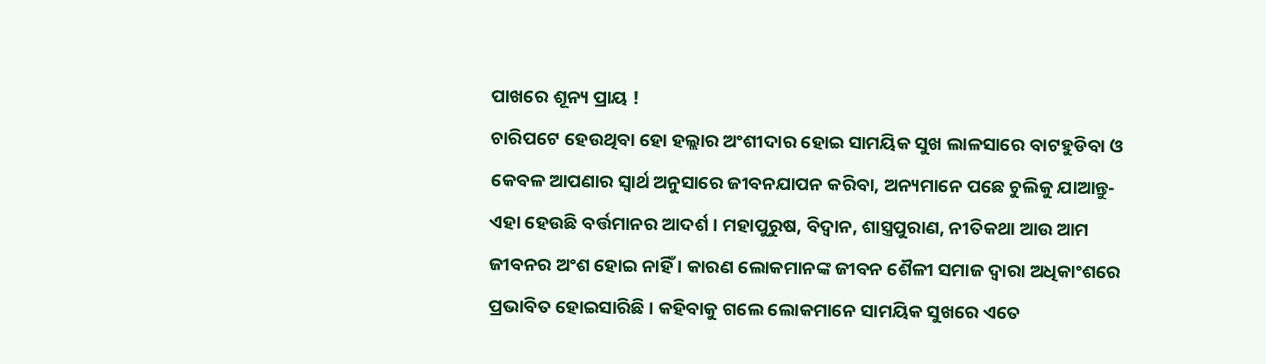ପାଖରେ ଶୂନ୍ୟ ପ୍ରାୟ !
ଚାରିପଟେ ହେଉଥିବା ହୋ ହଲ୍ଲାର ଅଂଶୀଦାର ହୋଇ ସାମୟିକ ସୁଖ ଲାଳସାରେ ବାଟହୁଡିବା ଓ କେବଳ ଆପଣାର ସ୍ୱାର୍ଥ ଅନୁସାରେ ଜୀବନଯାପନ କରିବା, ଅନ୍ୟମାନେ ପଛେ ଚୁଲିକୁ ଯାଆନ୍ତୁ- ଏହା ହେଉଛି ବର୍ତ୍ତମାନର ଆଦର୍ଶ । ମହାପୁରୁଷ, ବିଦ୍ୱାନ, ଶାସ୍ତ୍ରପୁରାଣ, ନୀତିକଥା ଆଉ ଆମ ଜୀବନର ଅଂଶ ହୋଇ ନାହିଁ । କାରଣ ଲୋକମାନଙ୍କ ଜୀବନ ଶୈଳୀ ସମାଜ ଦ୍ୱାରା ଅଧିକାଂଶରେ ପ୍ରଭାବିତ ହୋଇସାରିଛି । କହିବାକୁ ଗଲେ ଲୋକମାନେ ସାମୟିକ ସୁଖରେ ଏତେ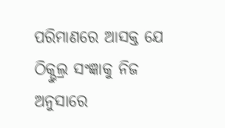ପରିମାଣରେ ଆସକ୍ତ ଯେ ଠିକ୍ଭୁଲ୍ର ସଂଜ୍ଞାକୁ ନିଜ ଅନୁସାରେ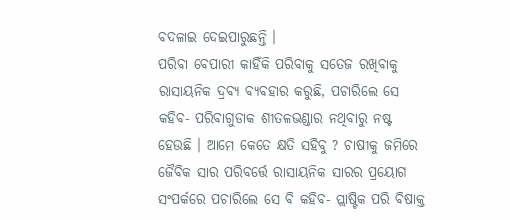ବଦଳାଇ ଦେଇପାରୁଛନ୍ତି ।
ପରିବା ବେପାରୀ କାହିଁକି ପରିବାକୁ ସତେଜ ରଖିବାକୁ ରାସାୟନିକ ଦ୍ରବ୍ୟ ବ୍ୟବହାର କରୁଛି, ପଚାରିଲେ ସେ କହିବ- ପରିବାଗୁଡାକ ଶୀତଳଭଣ୍ଡାର ନଥିବାରୁ ନଷ୍ଟ ହେଉଛି । ଆମେ କେତେ କ୍ଷତି ସହିବୁ ? ଚାଷୀକୁ ଜମିରେ ଜୈବିକ ସାର ପରିବର୍ତ୍ତେ ରାସାୟନିକ ସାରର ପ୍ରୟୋଗ ସଂପର୍କରେ ପଚାରିଲେ ସେ ବି କହିବ- ପ୍ଲାଷ୍ଟିକ ପରି ବିଷାକ୍ତ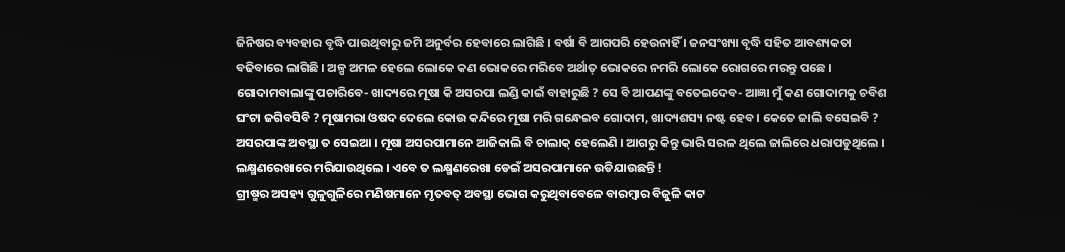ଜିନିଷର ବ୍ୟବହାର ବୃଦ୍ଧି ପାଉଥିବାରୁ ଜମି ଅନୁର୍ବର ହେବାରେ ଲାଗିଛି । ବର୍ଷା ବି ଆଗପରି ହେଉନାହିଁ । ଜନସଂଖ୍ୟା ବୃଦ୍ଧି ସହିତ ଆବଶ୍ୟକତା ବଢିବାରେ ଲାଗିଛି । ଅଳ୍ପ ଅମଳ ହେଲେ ଲୋକେ କଣ ଭୋକରେ ମରିବେ ଅର୍ଥାତ୍ ଭୋକରେ ନମରି ଲୋକେ ରୋଗରେ ମରନ୍ତୁ ପଛେ ।
ଗୋଦାମବାଲାଙ୍କୁ ପଚାରିବେ- ଖାଦ୍ୟରେ ମୂଷା କି ଅସରପା ଲଣ୍ଡି କାଇଁ ବାହାରୁଛି ? ସେ ବି ଆପଣଙ୍କୁ ବତେଇଦେବ- ଆଜ୍ଞା ମୁଁ କଣ ଗୋଦାମକୁ ଚବିଶ ଘଂଟା ଜଗିବସିବି ? ମୂଷାମରା ଓଷଦ ଦେଲେ କୋଉ କନ୍ଦିରେ ମୂଷା ମରି ଗନ୍ଧେଇବ ଗୋଦାମ, ଖାଦ୍ୟଶସ୍ୟ ନଷ୍ଟ ହେବ । କେତେ ଜାଲି ବସେଇବି ? ଅସରପାଙ୍କ ଅବସ୍ଥା ତ ସେଇଆ । ମୂଷା ଅସରପାମାନେ ଆଜିକାଲି ବି ଚାଲାକ୍ ହେଲେଣି । ଆଗରୁ କିନ୍ତୁ ଭାରି ସରଳ ଥିଲେ ଜାଲିରେ ଧରାପଡୁଥିଲେ । ଲକ୍ଷ୍ମଣରେଖାରେ ମରିଯାଉଥିଲେ । ଏବେ ତ ଲକ୍ଷ୍ମଣରେଖା ଡେଇଁ ଅସରପାମାନେ ଉଡିଯାଉଛନ୍ତି !
ଗ୍ରୀଷ୍ମର ଅସହ୍ୟ ଗୁଳୁଗୁଳିରେ ମଣିଷମାନେ ମୃତବତ୍ ଅବସ୍ଥା ଭୋଗ କରୁଥିବାବେଳେ ବାରମ୍ବାର ବିଜୁଳି କାଟ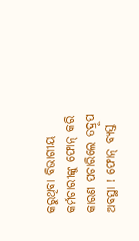କରୁଥିବା ବିଭାଗୀୟ କର୍ମଚାରୀଙ୍କୁ ଫୋନ୍ କରି କାରଣ ପଚାରିଲେ ତଦ୍ରୂପ ଅବସ୍ଥା ! ଫୋନ୍ ବ୍ୟସ୍ତ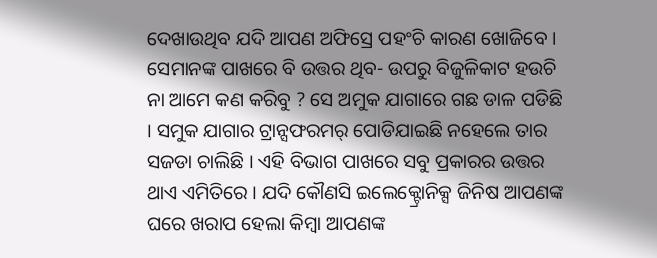ଦେଖାଉଥିବ ଯଦି ଆପଣ ଅଫିସ୍ରେ ପହଂଚି କାରଣ ଖୋଜିବେ । ସେମାନଙ୍କ ପାଖରେ ବି ଉତ୍ତର ଥିବ- ଉପରୁ ବିଜୁଳିକାଟ ହଉଚି ନା ଆମେ କଣ କରିବୁ ? ସେ ଅମୁକ ଯାଗାରେ ଗଛ ଡାଳ ପଡିଛି । ସମୁକ ଯାଗାର ଟ୍ରାନ୍ସଫରମର୍ ପୋଡିଯାଇଛି ନହେଲେ ତାର ସଜଡା ଚାଲିଛି । ଏହି ବିଭାଗ ପାଖରେ ସବୁ ପ୍ରକାରର ଉତ୍ତର ଥାଏ ଏମିତିରେ । ଯଦି କୌଣସି ଇଲେକ୍ଟ୍ରୋନିକ୍ସ ଜିନିଷ ଆପଣଙ୍କ ଘରେ ଖରାପ ହେଲା କିମ୍ବା ଆପଣଙ୍କ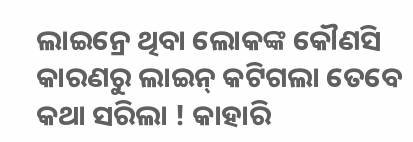ଲାଇନ୍ରେ ଥିବା ଲୋକଙ୍କ କୌଣସି କାରଣରୁ ଲାଇନ୍ କଟିଗଲା ତେବେ କଥା ସରିଲା ! କାହାରି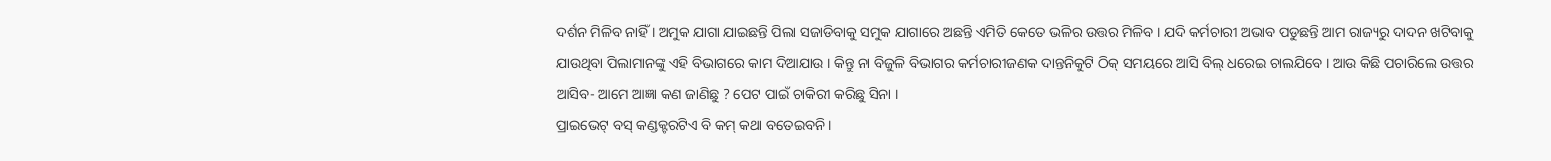ଦର୍ଶନ ମିଳିବ ନାହିଁ । ଅମୁକ ଯାଗା ଯାଇଛନ୍ତି ପିଲା ସଜାଡିବାକୁ ସମୁକ ଯାଗାରେ ଅଛନ୍ତି ଏମିତି କେତେ ଭଳିର ଉତ୍ତର ମିଳିବ । ଯଦି କର୍ମଚାରୀ ଅଭାବ ପଡୁଛନ୍ତି ଆମ ରାଜ୍ୟରୁ ଦାଦନ ଖଟିବାକୁ ଯାଉଥିବା ପିଲାମାନଙ୍କୁ ଏହି ବିଭାଗରେ କାମ ଦିଆଯାଉ । କିନ୍ତୁ ନା ବିଜୁଳି ବିଭାଗର କର୍ମଚାରୀଜଣକ ଦାନ୍ତନିକୁଟି ଠିକ୍ ସମୟରେ ଆସି ବିଲ୍ ଧରେଇ ଚାଲଯିବେ । ଆଉ କିଛି ପଚାରିଲେ ଉତ୍ତର ଆସିବ- ଆମେ ଆଜ୍ଞା କଣ ଜାଣିଛୁ ? ପେଟ ପାଇଁ ଚାକିରୀ କରିଛୁ ସିନା ।
ପ୍ରାଇଭେଟ୍ ବସ୍ କଣ୍ଡକ୍ଟରଟିଏ ବି କମ୍ କଥା ବତେଇବନି ।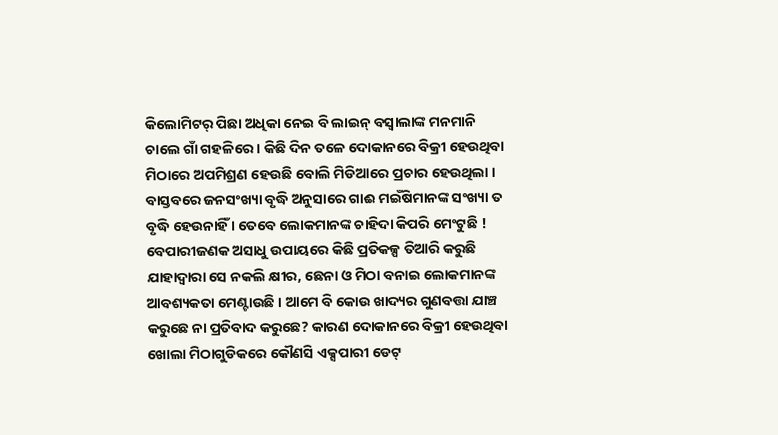କିଲୋମିଟର୍ ପିଛା ଅଧିକା ନେଇ ବି ଲାଇନ୍ ବସ୍ବାଲାଙ୍କ ମନମାନି ଚାଲେ ଗାଁ ଗହଳିରେ । କିଛି ଦିନ ତଳେ ଦୋକାନରେ ବିକ୍ରୀ ହେଉଥିବା ମିଠାରେ ଅପମିଶ୍ରଣ ହେଉଛି ବୋଲି ମିଡିଆରେ ପ୍ରଚାର ହେଉଥିଲା । ବାସ୍ତବରେ ଜନସଂଖ୍ୟା ବୃଦ୍ଧି ଅନୁସାରେ ଗାଈ ମଇଁଷିମାନଙ୍କ ସଂଖ୍ୟା ତ ବୃଦ୍ଧି ହେଉନାହିଁ । ତେବେ ଲୋକମାନଙ୍କ ଚାହିଦା କିପରି ମେଂଟୁଛି ! ବେପାରୀଜଣକ ଅସାଧୁ ଉପାୟରେ କିଛି ପ୍ରତିକଳ୍ପ ତିଆରି କରୁଛି ଯାହାଦ୍ୱାରା ସେ ନକଲି କ୍ଷୀର, ଛେନା ଓ ମିଠା ବନାଇ ଲୋକମାନଙ୍କ ଆବଶ୍ୟକତା ମେଣ୍ଟାଉଛି । ଆମେ ବି କୋଉ ଖାଦ୍ୟର ଗୁଣବତ୍ତା ଯାଞ୍ଚ କରୁଛେ ନା ପ୍ରତିବାଦ କରୁଛେ? କାରଣ ଦୋକାନରେ ବିକ୍ରୀ ହେଉଥିବା ଖୋଲା ମିଠାଗୁଡିକରେ କୌଣସି ଏକ୍ସପାରୀ ଡେଟ୍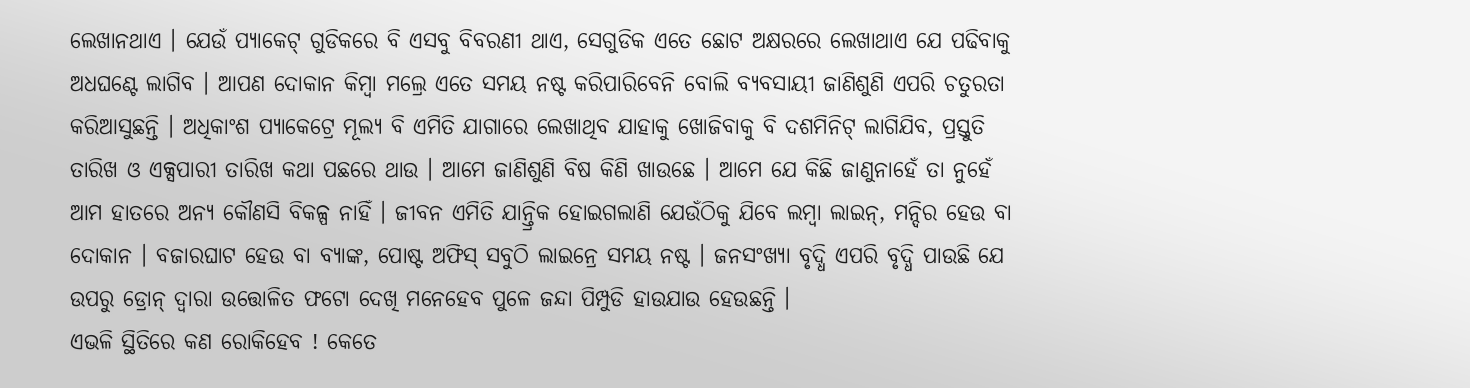ଲେଖାନଥାଏ । ଯେଉଁ ପ୍ୟାକେଟ୍ ଗୁଡିକରେ ବି ଏସବୁ ବିବରଣୀ ଥାଏ, ସେଗୁଡିକ ଏତେ ଛୋଟ ଅକ୍ଷରରେ ଲେଖାଥାଏ ଯେ ପଢିବାକୁ ଅଧଘଣ୍ଟେ ଲାଗିବ । ଆପଣ ଦୋକାନ କିମ୍ବା ମଲ୍ରେ ଏତେ ସମୟ ନଷ୍ଟ କରିପାରିବେନି ବୋଲି ବ୍ୟବସାୟୀ ଜାଣିଶୁଣି ଏପରି ଚତୁରତା କରିଆସୁଛନ୍ତି । ଅଧିକାଂଶ ପ୍ୟାକେଟ୍ରେ ମୂଲ୍ୟ ବି ଏମିତି ଯାଗାରେ ଲେଖାଥିବ ଯାହାକୁ ଖୋଜିବାକୁ ବି ଦଶମିନିଟ୍ ଲାଗିଯିବ, ପ୍ରସ୍ତୁତି ତାରିଖ ଓ ଏକ୍ସପାରୀ ତାରିଖ କଥା ପଛରେ ଥାଉ । ଆମେ ଜାଣିଶୁଣି ବିଷ କିଣି ଖାଉଛେ । ଆମେ ଯେ କିଛି ଜାଣୁନାହେଁ ତା ନୁହେଁ ଆମ ହାତରେ ଅନ୍ୟ କୌଣସି ବିକଳ୍ପ ନାହିଁ । ଜୀବନ ଏମିତି ଯାନ୍ତ୍ରିକ ହୋଇଗଲାଣି ଯେଉଁଠିକୁ ଯିବେ ଲମ୍ବା ଲାଇନ୍, ମନ୍ଦିର ହେଉ ବା ଦୋକାନ । ବଜାରଘାଟ ହେଉ ବା ବ୍ୟାଙ୍କ, ପୋଷ୍ଟ ଅଫିସ୍ ସବୁଠି ଲାଇନ୍ରେ ସମୟ ନଷ୍ଟ । ଜନସଂଖ୍ୟା ବୃଦ୍ଧି ଏପରି ବୃଦ୍ଧି ପାଉଛି ଯେ ଉପରୁ ଡ୍ରୋନ୍ ଦ୍ୱାରା ଉତ୍ତୋଳିତ ଫଟୋ ଦେଖି ମନେହେବ ପୁଳେ ଜନ୍ଦା ପିମ୍ପୁଡି ହାଉଯାଉ ହେଉଛନ୍ତି ।
ଏଭଳି ସ୍ଥିତିରେ କଣ ରୋକିହେବ ! କେତେ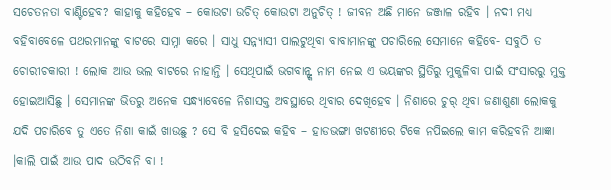ସଚେତନତା ବାଣ୍ଟିହେବ? କାହାକୁ କହିହେବ – କୋଉଟା ଉଚିତ୍ କୋଉଟା ଅନୁଚିତ୍ ! ଜୀବନ ଅଛି ମାନେ ଜଞ୍ଜାଳ ରହିବ । ନଦୀ ମଧ୍ୟ ବହିବାବେଳେ ପଥରମାନଙ୍କୁ ବାଟରେ ସାମ୍ନା କରେ । ସାଧୁ ସନ୍ନ୍ୟାସୀ ପାଲଟୁଥିବା ବାବାମାନଙ୍କୁ ପଚାରିଲେ ସେମାନେ କହିବେ- ସବୁଠି ତ ଚୋରୀଚକାରୀ ! ଲୋକ ଆଉ ଭଲ ବାଟରେ ନାହାନ୍ତି । ସେଥିପାଇଁ ଭଗବାନ୍ଙ୍କ ନାମ ନେଇ ଏ ଭୟଙ୍କର ସ୍ଥିତିରୁ ମୁକୁଳିବା ପାଇଁ ସଂସାରରୁ ମୁକ୍ତ ହୋଇଆସିଛୁ । ସେମାନଙ୍କ ଭିତରୁ ଅନେକ ସନ୍ଧ୍ୟାବେଳେ ନିଶାସକ୍ତ ଅବସ୍ଥାରେ ଥିବାର ଦେଖିହେବ । ନିଶାରେ ଚୁର୍ ଥିବା ଜଣାଶୁଣା ଲୋକକୁ ଯଦି ପଚାରିବେ ତୁ ଏତେ ନିଶା କାଇଁ ଖାଉଛୁ ? ସେ ବି ହସିଦେଇ କହିବ – ହାଡଭଙ୍ଗା ଖଟଣୀରେ ଟିକେ ନପିଇଲେ କାମ କରିହବନି ଆଜ୍ଞା ।କାଲି ପାଇଁ ଆଉ ପାଦ ଉଠିବନି ବା !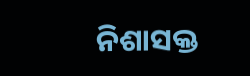ନିଶାସକ୍ତ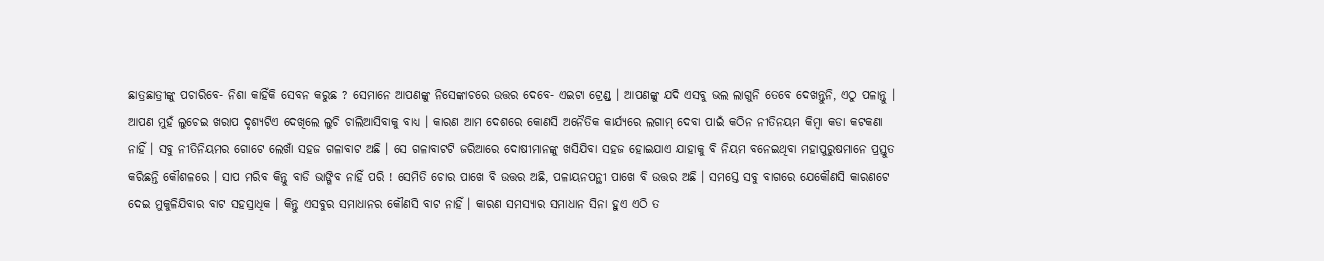ଛାତ୍ରଛାତ୍ରୀଙ୍କୁ ପଚାରିବେ- ନିଶା କାହିଁକି ସେବନ କରୁଛ ? ସେମାନେ ଆପଣଙ୍କୁ ନିସେଙ୍କାଚରେ ଉତ୍ତର ଦେବେ- ଏଇଟା ଟ୍ରେଣ୍ଡ୍ । ଆପଣଙ୍କୁ ଯଦି ଏସବୁ ଭଲ ଲାଗୁନି ତେବେ ଦେଖନ୍ତୁନି, ଏଠୁ ପଳାନ୍ତୁ । ଆପଣ ମୁହଁ ଲୁଚେଇ ଖରାପ ଦୃଶ୍ୟଟିଏ ଦେଖିଲେ ଲୁଚି ଚାଲିଆସିବାକୁ ବାଧ୍ୟ । କାରଣ ଆମ ଦେଶରେ କୋଣସି ଅନୈତିକ କାର୍ଯ୍ୟରେ ଲଗାମ୍ ଦେବା ପାଇଁ କଠିନ ନୀତିନୟମ କିମ୍ବା କଡା କଟକଣା ନାହିଁ । ସବୁ ନୀତିନିୟମର ଗୋଟେ ଲେଖାଁ ସହଜ ଗଳାବାଟ ଅଛି । ସେ ଗଳାବାଟଟି ଜରିଆରେ ଦୋଷୀମାନଙ୍କୁ ଖସିଯିବା ସହଜ ହୋଇଯାଏ ଯାହାକୁ ବି ନିୟମ ବନେଇଥିବା ମହାପୁରୁଷମାନେ ପ୍ରସ୍ତୁତ କରିଛନ୍ତି କୌଶଳରେ । ସାପ ମରିବ କିନ୍ତୁ ବାଡି ଭାଙ୍ଗିବ ନାହିଁ ପରି ! ସେମିତି ଚୋର ପାଖେ ବି ଉତ୍ତର ଅଛି, ପଳାୟନପନ୍ଥୀ ପାଖେ ବି ଉତ୍ତର ଅଛି । ସମସ୍ତେ ସବୁ ବାଗରେ ଯେକୌଣସି କାରଣଟେ ଦେଇ ମୁକୁଳିଯିବାର ବାଟ ସହସ୍ରାଧିକ । କିନ୍ତୁ ଏସବୁର ସମାଧାନର କୌଣସି ବାଟ ନାହିଁ । କାରଣ ସମସ୍ୟାର ସମାଧାନ ସିନା ହୁଏ ଏଠି ତ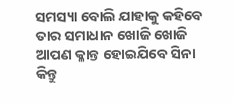ସମସ୍ୟା ବୋଲି ଯାହାକୁ କହିବେ ତାର ସମାଧାନ ଖୋଜି ଖୋଜି ଆପଣ କ୍ଳାନ୍ତ ହୋଇଯିବେ ସିନା କିନ୍ତୁ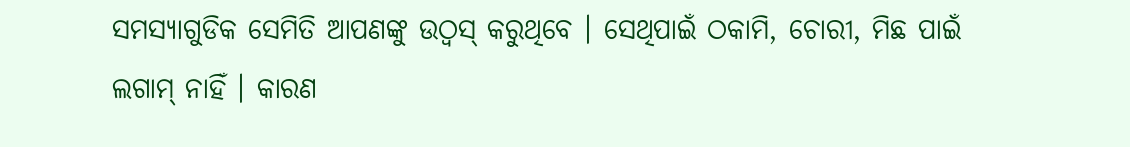ସମସ୍ୟାଗୁଡିକ ସେମିତି ଆପଣଙ୍କୁ ଉଠ୍ବସ୍ କରୁଥିବେ । ସେଥିପାଇଁ ଠକାମି, ଚୋରୀ, ମିଛ ପାଇଁ ଲଗାମ୍ ନାହିଁ । କାରଣ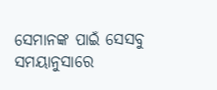ସେମାନଙ୍କ ପାଇଁ ସେସବୁ ସମୟାନୁସାରେ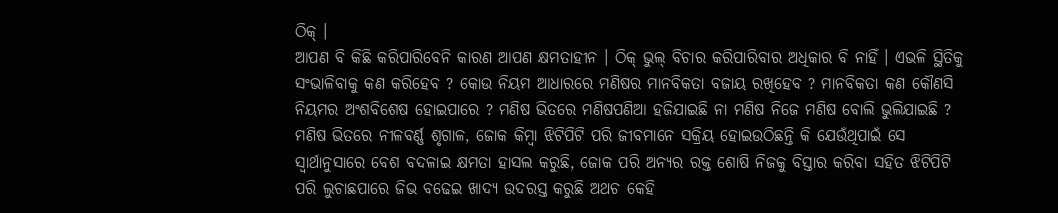ଠିକ୍ ।
ଆପଣ ବି କିଛି କରିପାରିବେନି କାରଣ ଆପଣ କ୍ଷମତାହୀନ । ଠିକ୍ ଭୁଲ୍ ବିଚାର କରିପାରିବାର ଅଧିକାର ବି ନାହିଁ । ଏଭଳି ସ୍ଥିତିକୁ ସଂଭାଳିବାକୁ କଣ କରିହେବ ? କୋଉ ନିୟମ ଆଧାରରେ ମଣିଷର ମାନବିକତା ବଜାୟ ରଖିହେବ ? ମାନବିକତା କଣ କୌଣସି ନିୟମର ଅଂଶବିଶେଷ ହୋଇପାରେ ? ମଣିଷ ଭିତରେ ମଣିଷପଣିଆ ହଜିଯାଇଛି ନା ମଣିଷ ନିଜେ ମଣିଷ ବୋଲି ଭୁଲିଯାଇଛି ? ମଣିଷ ଭିତରେ ନୀଳବର୍ଣ୍ଣ ଶୃଗାଳ, ଜୋକ କିମ୍ବା ଝିଟିପିଟି ପରି ଜୀବମାନେ ସକ୍ରିୟ ହୋଇଉଠିଛନ୍ତି କି ଯେଉଁଥିପାଇଁ ସେ ସ୍ୱାର୍ଥାନୁସାରେ ବେଶ ବଦଳାଇ କ୍ଷମତା ହାସଲ କରୁଛି, ଜୋକ ପରି ଅନ୍ୟର ରକ୍ତ ଶୋଷି ନିଜକୁ ବିସ୍ତାର କରିବା ସହିତ ଝିଟିପିଟି ପରି ଲୁଚାଛପାରେ ଜିଭ ବଢେଇ ଖାଦ୍ୟ ଉଦରସ୍ତ କରୁଛି ଅଥଚ କେହି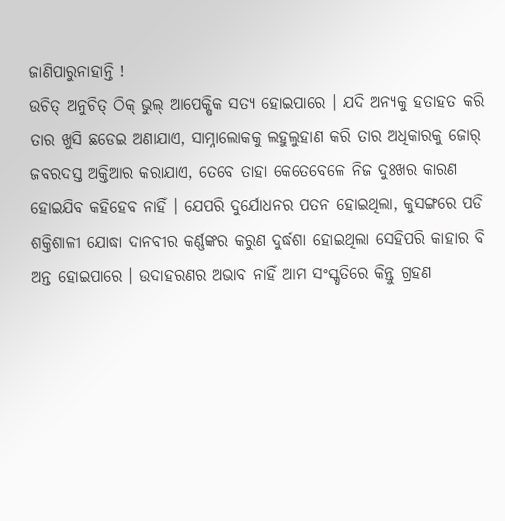ଜାଣିପାରୁନାହାନ୍ତି !
ଉଚିତ୍ ଅନୁଚିତ୍ ଠିକ୍ ଭୁଲ୍ ଆପେକ୍ଷିକ ସତ୍ୟ ହୋଇପାରେ । ଯଦି ଅନ୍ୟକୁ ହତାହତ କରି ତାର ଖୁସି ଛଡେଇ ଅଣାଯାଏ, ସାମ୍ନାଲୋକକୁ ଲହୁଲୁହାଣ କରି ତାର ଅଧିକାରକୁ ଜୋର୍ ଜବରଦସ୍ତ ଅକ୍ତିଆର କରାଯାଏ, ତେବେ ତାହା କେତେବେଳେ ନିଜ ଦୁଃଖର କାରଣ ହୋଇଯିବ କହିହେବ ନାହିଁ । ଯେପରି ଦୁର୍ଯୋଧନର ପତନ ହୋଇଥିଲା, କୁସଙ୍ଗରେ ପଡି ଶକ୍ତିଶାଳୀ ଯୋଦ୍ଧା ଦାନବୀର କର୍ଣ୍ଣଙ୍କର କରୁଣ ଦୁର୍ଦ୍ଧଶା ହୋଇଥିଲା ସେହିପରି କାହାର ବି ଅନ୍ତ ହୋଇପାରେ । ଉଦାହରଣର ଅଭାବ ନାହିଁ ଆମ ସଂସ୍କୃତିରେ କିନ୍ତୁ ଗ୍ରହଣ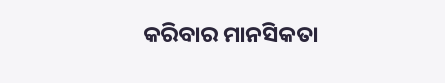କରିବାର ମାନସିକତା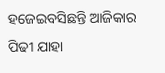ହଜେଇବସିଛନ୍ତି ଆଜିକାର ପିଢୀ ଯାହା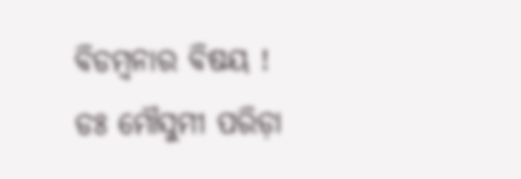ବିଡମ୍ବନାର ବିଷୟ !
ଡଃ ମୌସୁମୀ ପରିଡ଼ା